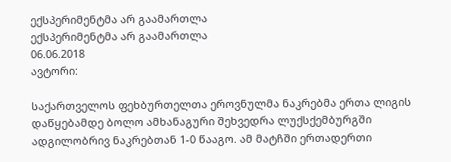ექსპერიმენტმა არ გაამართლა
ექსპერიმენტმა არ გაამართლა
06.06.2018
ავტორი:

საქართველოს ფეხბურთელთა ეროვნულმა ნაკრებმა ერთა ლიგის დაწყებამდე ბოლო ამხანაგური შეხვედრა ლუქსქემბურგში ადგილობრივ ნაკრებთან 1-0 წააგო. ამ მატჩში ერთადერთი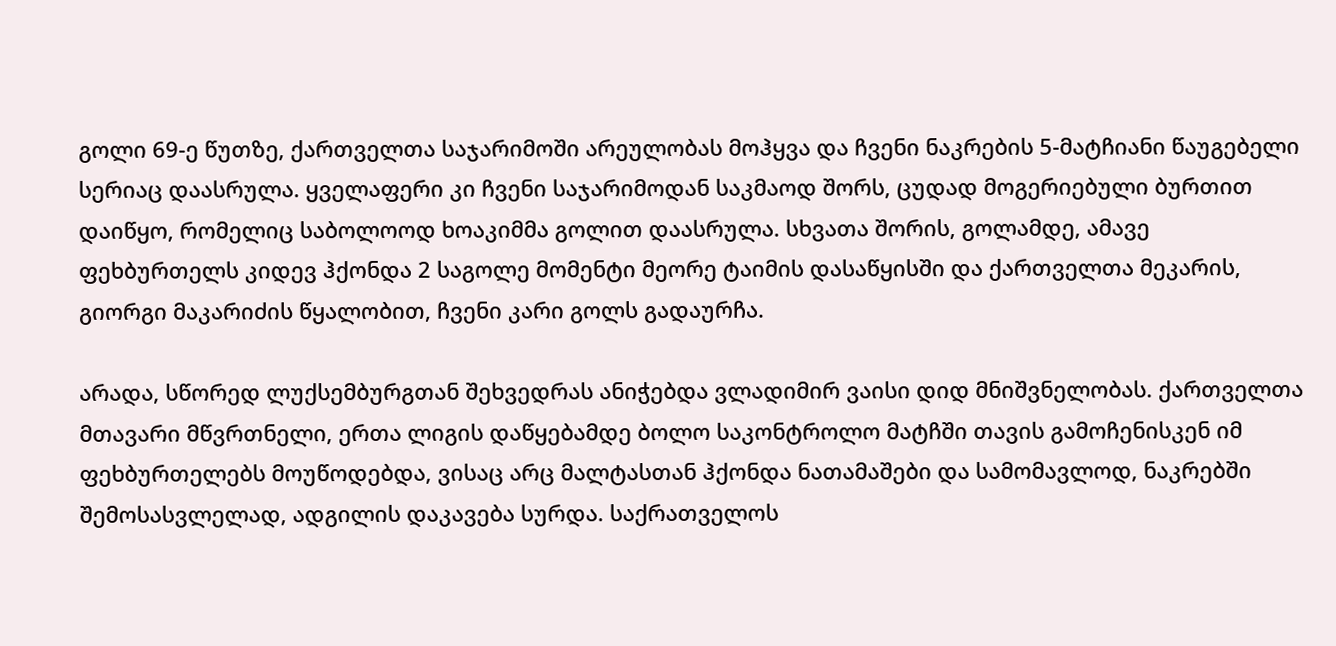გოლი 69-ე წუთზე, ქართველთა საჯარიმოში არეულობას მოჰყვა და ჩვენი ნაკრების 5-მატჩიანი წაუგებელი სერიაც დაასრულა. ყველაფერი კი ჩვენი საჯარიმოდან საკმაოდ შორს, ცუდად მოგერიებული ბურთით დაიწყო, რომელიც საბოლოოდ ხოაკიმმა გოლით დაასრულა. სხვათა შორის, გოლამდე, ამავე ფეხბურთელს კიდევ ჰქონდა 2 საგოლე მომენტი მეორე ტაიმის დასაწყისში და ქართველთა მეკარის, გიორგი მაკარიძის წყალობით, ჩვენი კარი გოლს გადაურჩა.

არადა, სწორედ ლუქსემბურგთან შეხვედრას ანიჭებდა ვლადიმირ ვაისი დიდ მნიშვნელობას. ქართველთა მთავარი მწვრთნელი, ერთა ლიგის დაწყებამდე ბოლო საკონტროლო მატჩში თავის გამოჩენისკენ იმ ფეხბურთელებს მოუწოდებდა, ვისაც არც მალტასთან ჰქონდა ნათამაშები და სამომავლოდ, ნაკრებში შემოსასვლელად, ადგილის დაკავება სურდა. საქრათველოს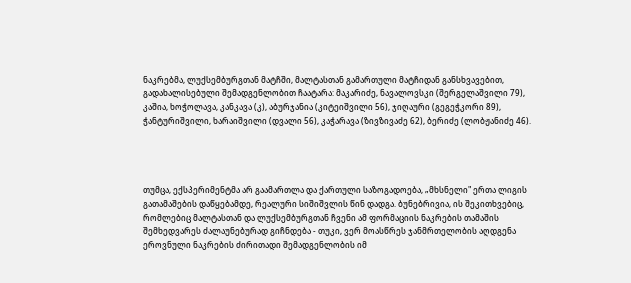ნაკრებმა, ლუქსემბურგთან მატჩში, მალტასთან გამართული მატჩიდან განსხვავებით, გადახალისებული შემადგენლობით ჩაატარა: მაკარიძე, ნავალოვსკი (შერგელაშვილი 79), კაშია, ხოჭოლავა, კანკავა (კ), აბურჯანია (კიტეიშვილი 56), ჯიღაური (გეგეჭკორი 89), ჭანტურიშვილი, ხარაიშვილი (დვალი 56), კაჭარავა (ზივზივაძე 62), ბერიძე (ლობჟანიძე 46).




თუმცა, ექსპერიმენტმა არ გაამართლა და ქართული საზოგადოება, „მხსნელი" ერთა ლიგის გათამაშების დაწყებამდე, რეალური სიშიშვლის წინ დადგა. ბუნებრივია, ის შეკითხვებიც, რომლებიც მალტასთან და ლუქსემბურგთან ჩვენი ამ ფორმაციის ნაკრების თამაშის შემხედვარეს ძალაუნებურად გიჩნდება - თუკი, ვერ მოასწრეს ჯანმრთელობის აღდგენა ეროვნული ნაკრების ძირითადი შემადგენლობის იმ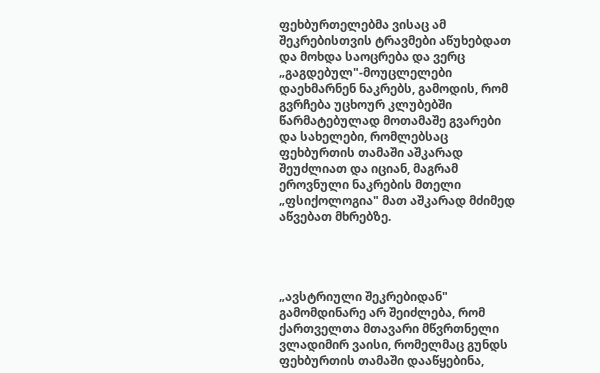ფეხბურთელებმა ვისაც ამ შეკრებისთვის ტრავმები აწუხებდათ და მოხდა საოცრება და ვერც „გაგდებულ"-მოუცლელები დაეხმარნენ ნაკრებს, გამოდის, რომ გვრჩება უცხოურ კლუბებში წარმატებულად მოთამაშე გვარები და სახელები, რომლებსაც ფეხბურთის თამაში აშკარად შეუძლიათ და იციან, მაგრამ ეროვნული ნაკრების მთელი „ფსიქოლოგია" მათ აშკარად მძიმედ აწვებათ მხრებზე.




„ავსტრიული შეკრებიდან" გამომდინარე არ შეიძლება, რომ ქართველთა მთავარი მწვრთნელი ვლადიმირ ვაისი, რომელმაც გუნდს ფეხბურთის თამაში დააწყებინა,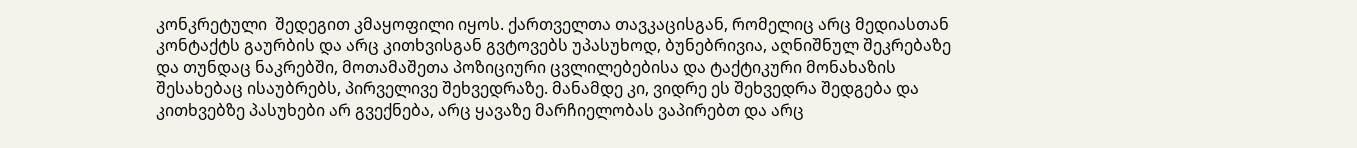კონკრეტული  შედეგით კმაყოფილი იყოს. ქართველთა თავკაცისგან, რომელიც არც მედიასთან კონტაქტს გაურბის და არც კითხვისგან გვტოვებს უპასუხოდ, ბუნებრივია, აღნიშნულ შეკრებაზე და თუნდაც ნაკრებში, მოთამაშეთა პოზიციური ცვლილებებისა და ტაქტიკური მონახაზის შესახებაც ისაუბრებს, პირველივე შეხვედრაზე. მანამდე კი, ვიდრე ეს შეხვედრა შედგება და კითხვებზე პასუხები არ გვექნება, არც ყავაზე მარჩიელობას ვაპირებთ და არც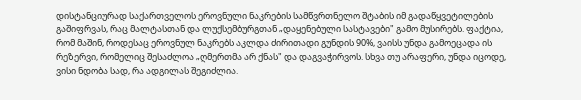დისტანციურად საქართველოს ეროვნული ნაკრების სამწვრთნელო შტაბის იმ გადაწყვეტილების გაშიფრვას, რაც მალტასთან და ლუქსემბურგთან „დაყენებული სასტავები" გამო მუსირებს. ფაქტია, რომ მაშინ, როდესაც ეროვნულ ნაკრებს აკლდა ძირითადი გუნდის 90%, ვაისს უნდა გამოეცადა ის რეზერვი, რომელიც შესაძლოა „ღმერთმა არ ქნას" და დაგვაჭირვოს. სხვა თუ არაფერი, უნდა იცოდე, ვისი ნდობა სად, რა ადგილას შეგიძლია.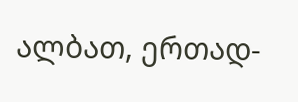ალბათ, ერთად-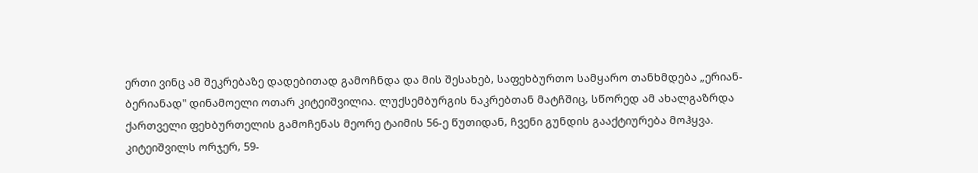ერთი ვინც ამ შეკრებაზე დადებითად გამოჩნდა და მის შესახებ, საფეხბურთო სამყარო თანხმდება „ერიან-ბერიანად" დინამოელი ოთარ კიტეიშვილია. ლუქსემბურგის ნაკრებთან მატჩშიც, სწორედ ამ ახალგაზრდა ქართველი ფეხბურთელის გამოჩენას მეორე ტაიმის 56-ე წუთიდან, ჩვენი გუნდის გააქტიურება მოჰყვა. კიტეიშვილს ორჯერ, 59-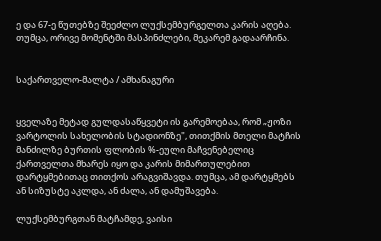ე და 67-ე წუთებზე შეეძლო ლუქსემბურგელთა კარის აღება. თუმცა, ორივე მომენტში მასპინძლები, მეკარემ გადაარჩინა.


საქართველო-მალტა / ამხანაგური


ყველაზე მეტად გულდასაწყვეტი ის გარემოებაა, რომ „ჟოზი ვარტოლის სახელობის სტადიონზე", თითქმის მთელი მატჩის მანძილზე ბურთის ფლობის %-ეული მაჩვენებელიც ქართველთა მხარეს იყო და კარის მიმართულებით დარტყმებითაც თითქოს არაგვიშავდა. თუმცა, ამ დარტყმებს ან სიზუსტე აკლდა, ან ძალა, ან დამუშავება.

ლუქსემბურგთან მატჩამდე, ვაისი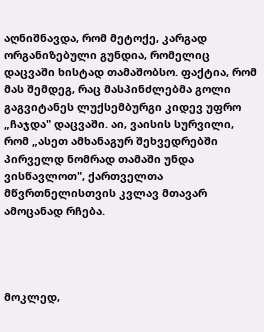აღნიშნავდა, რომ მეტოქე, კარგად ორგანიზებული გუნდია, რომელიც დაცვაში ხისტად თამაშობსო. ფაქტია, რომ მას შემდეგ, რაც მასპინძლებმა გოლი გაგვიტანეს ლუქსემბურგი კიდევ უფრო „ჩაჯდა" დაცვაში. აი, ვაისის სურვილი, რომ „ასეთ ამხანაგურ შეხვედრებში პირველდ ნომრად თამაში უნდა ვისწავლოთ", ქართველთა მწვრთნელისთვის კვლავ მთავარ ამოცანად რჩება.




მოკლედ,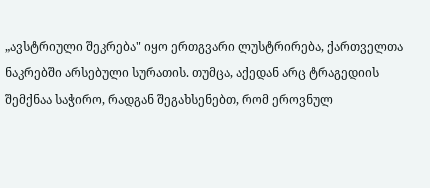„ავსტრიული შეკრება" იყო ერთგვარი ლუსტრირება, ქართველთა ნაკრებში არსებული სურათის. თუმცა, აქედან არც ტრაგედიის შემქნაა საჭირო, რადგან შეგახსენებთ, რომ ეროვნულ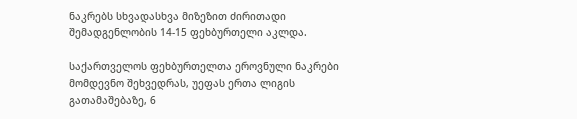ნაკრებს სხვადასხვა მიზეზით ძირითადი შემადგენლობის 14-15 ფეხბურთელი აკლდა.

საქართველოს ფეხბურთელთა ეროვნული ნაკრები მომდევნო შეხვედრას, უეფას ერთა ლიგის გათამაშებაზე, 6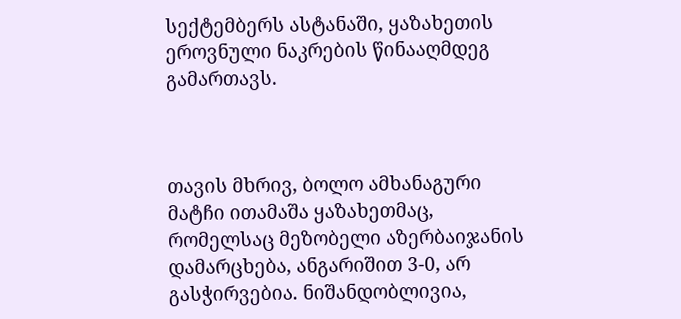სექტემბერს ასტანაში, ყაზახეთის ეროვნული ნაკრების წინააღმდეგ გამართავს.



თავის მხრივ, ბოლო ამხანაგური მატჩი ითამაშა ყაზახეთმაც, რომელსაც მეზობელი აზერბაიჯანის დამარცხება, ანგარიშით 3-0, არ გასჭირვებია. ნიშანდობლივია,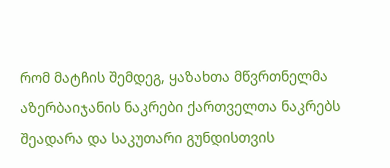რომ მატჩის შემდეგ, ყაზახთა მწვრთნელმა აზერბაიჯანის ნაკრები ქართველთა ნაკრებს შეადარა და საკუთარი გუნდისთვის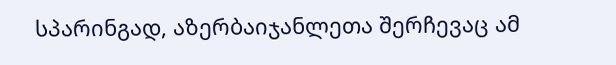სპარინგად, აზერბაიჯანლეთა შერჩევაც ამ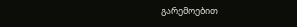გარემოებით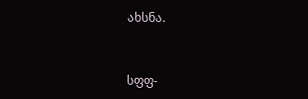ახსნა.


სფფ-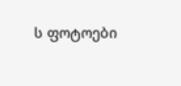ს ფოტოები